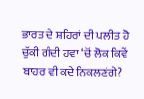ਭਾਰਤ ਦੇ ਸ਼ਹਿਰਾਂ ਦੀ ਪਲੀਤ ਹੋ ਚੁੱਕੀ ਗੰਦੀ ਹਵਾ ‘ਚੋਂ ਲੋਕ ਕਿਵੇਂ ਬਾਹਰ ਵੀ ਕਦੇ ਨਿਕਲਣਂਗੇ?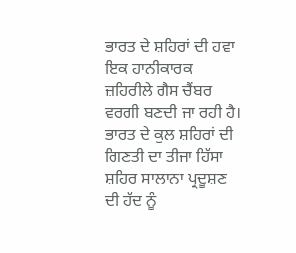ਭਾਰਤ ਦੇ ਸ਼ਹਿਰਾਂ ਦੀ ਹਵਾ ਇਕ ਹਾਨੀਕਾਰਕ ਜ਼ਹਿਰੀਲੇ ਗੈਸ ਚੈਂਬਰ ਵਰਗੀ ਬਣਦੀ ਜਾ ਰਹੀ ਹੈ। ਭਾਰਤ ਦੇ ਕੁਲ ਸ਼ਹਿਰਾਂ ਦੀ ਗਿਣਤੀ ਦਾ ਤੀਜਾ ਹਿੱਸਾ ਸ਼ਹਿਰ ਸਾਲਾਨਾ ਪ੍ਰਦੂਸ਼ਣ ਦੀ ਹੱਦ ਨੂੰ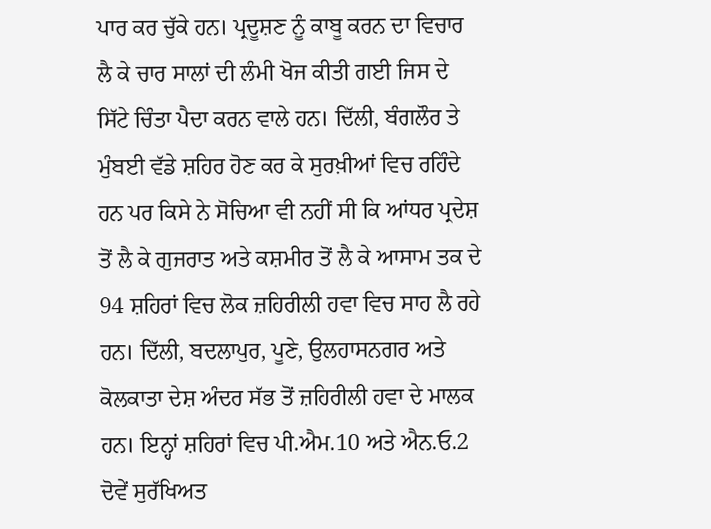ਪਾਰ ਕਰ ਚੁੱਕੇ ਹਨ। ਪ੍ਰਦੂਸ਼ਣ ਨੂੰ ਕਾਬੂ ਕਰਨ ਦਾ ਵਿਚਾਰ ਲੈ ਕੇ ਚਾਰ ਸਾਲਾਂ ਦੀ ਲੰਮੀ ਖੋਜ ਕੀਤੀ ਗਈ ਜਿਸ ਦੇ ਸਿੱਟੇ ਚਿੰਤਾ ਪੈਦਾ ਕਰਨ ਵਾਲੇ ਹਨ। ਦਿੱਲੀ, ਬੰਗਲੌਰ ਤੇ ਮੁੰਬਈ ਵੱਡੇ ਸ਼ਹਿਰ ਹੋਣ ਕਰ ਕੇ ਸੁਰਖ਼ੀਆਂ ਵਿਚ ਰਹਿੰਦੇ ਹਨ ਪਰ ਕਿਸੇ ਨੇ ਸੋਚਿਆ ਵੀ ਨਹੀਂ ਸੀ ਕਿ ਆਂਧਰ ਪ੍ਰਦੇਸ਼ ਤੋਂ ਲੈ ਕੇ ਗੁਜਰਾਤ ਅਤੇ ਕਸ਼ਮੀਰ ਤੋਂ ਲੈ ਕੇ ਆਸਾਮ ਤਕ ਦੇ 94 ਸ਼ਹਿਰਾਂ ਵਿਚ ਲੋਕ ਜ਼ਹਿਰੀਲੀ ਹਵਾ ਵਿਚ ਸਾਹ ਲੈ ਰਹੇ ਹਨ। ਦਿੱਲੀ, ਬਦਲਾਪੁਰ, ਪੂਣੇ, ਉਲਹਾਸਨਗਰ ਅਤੇ ਕੋਲਕਾਤਾ ਦੇਸ਼ ਅੰਦਰ ਸੱਭ ਤੋਂ ਜ਼ਹਿਰੀਲੀ ਹਵਾ ਦੇ ਮਾਲਕ ਹਨ। ਇਨ੍ਹਾਂ ਸ਼ਹਿਰਾਂ ਵਿਚ ਪੀ.ਐਮ.10 ਅਤੇ ਐਨ.ਓ.2 ਦੋਵੇਂ ਸੁਰੱਖਿਅਤ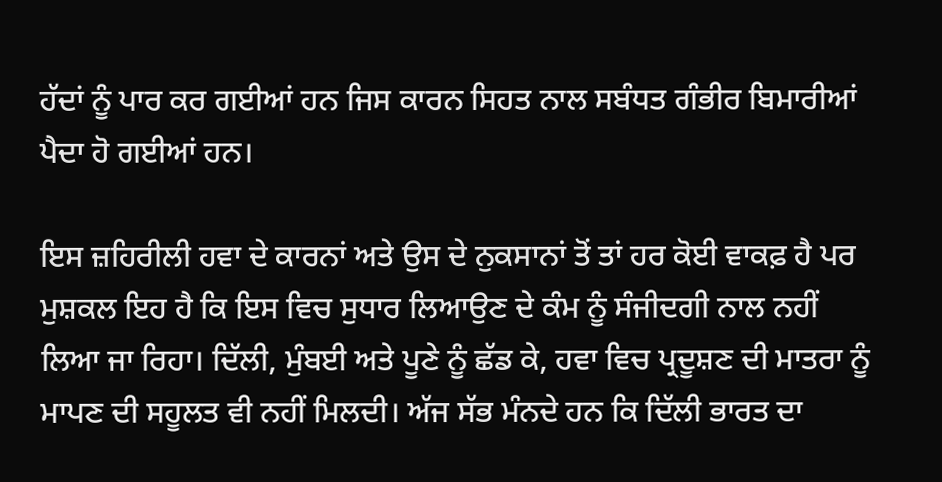ਹੱਦਾਂ ਨੂੰ ਪਾਰ ਕਰ ਗਈਆਂ ਹਨ ਜਿਸ ਕਾਰਨ ਸਿਹਤ ਨਾਲ ਸਬੰਧਤ ਗੰਭੀਰ ਬਿਮਾਰੀਆਂ ਪੈਦਾ ਹੋ ਗਈਆਂ ਹਨ।

ਇਸ ਜ਼ਹਿਰੀਲੀ ਹਵਾ ਦੇ ਕਾਰਨਾਂ ਅਤੇ ਉਸ ਦੇ ਨੁਕਸਾਨਾਂ ਤੋਂ ਤਾਂ ਹਰ ਕੋਈ ਵਾਕਫ਼ ਹੈ ਪਰ ਮੁਸ਼ਕਲ ਇਹ ਹੈ ਕਿ ਇਸ ਵਿਚ ਸੁਧਾਰ ਲਿਆਉਣ ਦੇ ਕੰਮ ਨੂੰ ਸੰਜੀਦਗੀ ਨਾਲ ਨਹੀਂ ਲਿਆ ਜਾ ਰਿਹਾ। ਦਿੱਲੀ, ਮੁੰਬਈ ਅਤੇ ਪੂਣੇ ਨੂੰ ਛੱਡ ਕੇ, ਹਵਾ ਵਿਚ ਪ੍ਰਦੂਸ਼ਣ ਦੀ ਮਾਤਰਾ ਨੂੰ ਮਾਪਣ ਦੀ ਸਹੂਲਤ ਵੀ ਨਹੀਂ ਮਿਲਦੀ। ਅੱਜ ਸੱਭ ਮੰਨਦੇ ਹਨ ਕਿ ਦਿੱਲੀ ਭਾਰਤ ਦਾ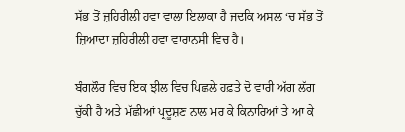ਸੱਭ ਤੋਂ ਜ਼ਹਿਰੀਲੀ ਹਵਾ ਵਾਲਾ ਇਲਾਕਾ ਹੈ ਜਦਕਿ ਅਸਲ ‘ਚ ਸੱਭ ਤੋਂ ਜ਼ਿਆਦਾ ਜ਼ਹਿਰੀਲੀ ਹਵਾ ਵਾਰਾਨਸੀ ਵਿਚ ਹੈ।

ਬੰਗਲੌਰ ਵਿਚ ਇਕ ਝੀਲ ਵਿਚ ਪਿਛਲੇ ਹਫ਼ਤੇ ਦੋ ਵਾਰੀ ਅੱਗ ਲੱਗ ਚੁੱਕੀ ਹੈ ਅਤੇ ਮੱਛੀਆਂ ਪ੍ਰਦੂਸ਼ਣ ਨਾਲ ਮਰ ਕੇ ਕਿਨਾਰਿਆਂ ਤੇ ਆ ਕੇ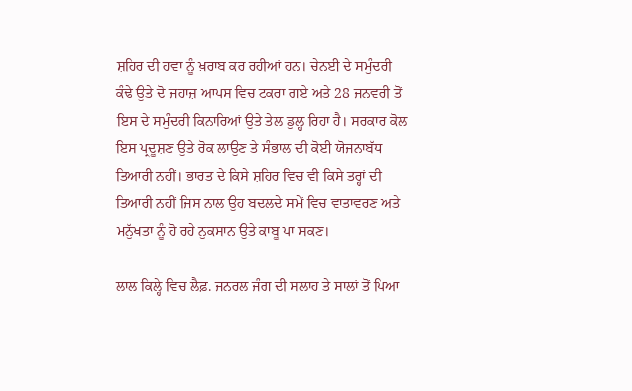ਸ਼ਹਿਰ ਦੀ ਹਵਾ ਨੂੰ ਖ਼ਰਾਬ ਕਰ ਰਹੀਆਂ ਹਨ। ਚੇਨਈ ਦੇ ਸਮੁੰਦਰੀ ਕੰਢੇ ਉਤੇ ਦੋ ਜਹਾਜ਼ ਆਪਸ ਵਿਚ ਟਕਰਾ ਗਏ ਅਤੇ 28 ਜਨਵਰੀ ਤੋਂ ਇਸ ਦੇ ਸਮੁੰਦਰੀ ਕਿਨਾਰਿਆਂ ਉਤੇ ਤੇਲ ਡੁਲ੍ਹ ਰਿਹਾ ਹੈ। ਸਰਕਾਰ ਕੋਲ ਇਸ ਪ੍ਰਦੂਸ਼ਣ ਉਤੇ ਰੋਕ ਲਾਉਣ ਤੇ ਸੰਭਾਲ ਦੀ ਕੋਈ ਯੋਜਨਾਬੱਧ ਤਿਆਰੀ ਨਹੀਂ। ਭਾਰਤ ਦੇ ਕਿਸੇ ਸ਼ਹਿਰ ਵਿਚ ਵੀ ਕਿਸੇ ਤਰ੍ਹਾਂ ਦੀ ਤਿਆਰੀ ਨਹੀਂ ਜਿਸ ਨਾਲ ਉਹ ਬਦਲਦੇ ਸਮੇਂ ਵਿਚ ਵਾਤਾਵਰਣ ਅਤੇ ਮਨੁੱਖਤਾ ਨੂੰ ਹੋ ਰਹੇ ਨੁਕਸਾਨ ਉਤੇ ਕਾਬੂ ਪਾ ਸਕਣ।

ਲਾਲ ਕਿਲ੍ਹੇ ਵਿਚ ਲੈਫ਼. ਜਨਰਲ ਜੰਗ ਦੀ ਸਲਾਹ ਤੇ ਸਾਲਾਂ ਤੋਂ ਪਿਆ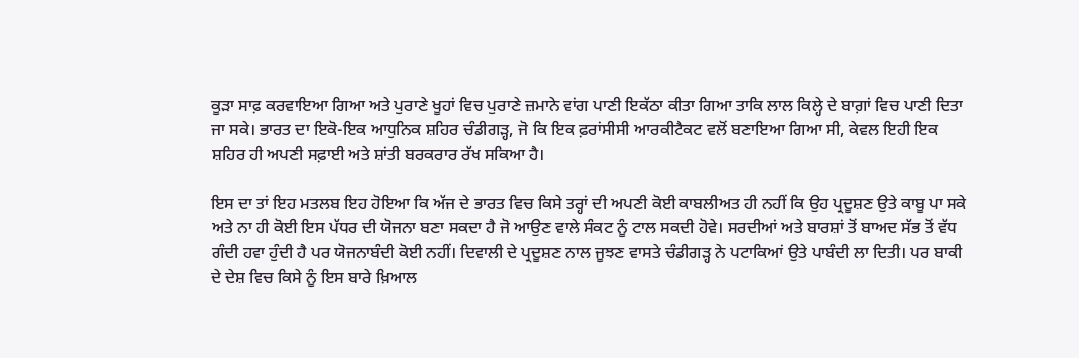ਕੂੜਾ ਸਾਫ਼ ਕਰਵਾਇਆ ਗਿਆ ਅਤੇ ਪੁਰਾਣੇ ਖੂਹਾਂ ਵਿਚ ਪੁਰਾਣੇ ਜ਼ਮਾਨੇ ਵਾਂਗ ਪਾਣੀ ਇਕੱਠਾ ਕੀਤਾ ਗਿਆ ਤਾਕਿ ਲਾਲ ਕਿਲ੍ਹੇ ਦੇ ਬਾਗ਼ਾਂ ਵਿਚ ਪਾਣੀ ਦਿਤਾ ਜਾ ਸਕੇ। ਭਾਰਤ ਦਾ ਇਕੋ-ਇਕ ਆਧੁਨਿਕ ਸ਼ਹਿਰ ਚੰਡੀਗੜ੍ਹ, ਜੋ ਕਿ ਇਕ ਫ਼ਰਾਂਸੀਸੀ ਆਰਕੀਟੈਕਟ ਵਲੋਂ ਬਣਾਇਆ ਗਿਆ ਸੀ, ਕੇਵਲ ਇਹੀ ਇਕ ਸ਼ਹਿਰ ਹੀ ਅਪਣੀ ਸਫ਼ਾਈ ਅਤੇ ਸ਼ਾਂਤੀ ਬਰਕਰਾਰ ਰੱਖ ਸਕਿਆ ਹੈ।

ਇਸ ਦਾ ਤਾਂ ਇਹ ਮਤਲਬ ਇਹ ਹੋਇਆ ਕਿ ਅੱਜ ਦੇ ਭਾਰਤ ਵਿਚ ਕਿਸੇ ਤਰ੍ਹਾਂ ਦੀ ਅਪਣੀ ਕੋਈ ਕਾਬਲੀਅਤ ਹੀ ਨਹੀਂ ਕਿ ਉਹ ਪ੍ਰਦੂਸ਼ਣ ਉਤੇ ਕਾਬੂ ਪਾ ਸਕੇ ਅਤੇ ਨਾ ਹੀ ਕੋਈ ਇਸ ਪੱਧਰ ਦੀ ਯੋਜਨਾ ਬਣਾ ਸਕਦਾ ਹੈ ਜੋ ਆਉਣ ਵਾਲੇ ਸੰਕਟ ਨੂੰ ਟਾਲ ਸਕਦੀ ਹੋਵੇ। ਸਰਦੀਆਂ ਅਤੇ ਬਾਰਸ਼ਾਂ ਤੋਂ ਬਾਅਦ ਸੱਭ ਤੋਂ ਵੱਧ ਗੰਦੀ ਹਵਾ ਹੁੰਦੀ ਹੈ ਪਰ ਯੋਜਨਾਬੰਦੀ ਕੋਈ ਨਹੀਂ। ਦਿਵਾਲੀ ਦੇ ਪ੍ਰਦੂਸ਼ਣ ਨਾਲ ਜੂਝਣ ਵਾਸਤੇ ਚੰਡੀਗੜ੍ਹ ਨੇ ਪਟਾਕਿਆਂ ਉਤੇ ਪਾਬੰਦੀ ਲਾ ਦਿਤੀ। ਪਰ ਬਾਕੀ ਦੇ ਦੇਸ਼ ਵਿਚ ਕਿਸੇ ਨੂੰ ਇਸ ਬਾਰੇ ਖ਼ਿਆਲ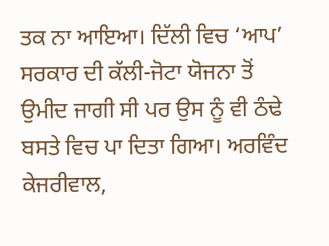ਤਕ ਨਾ ਆਇਆ। ਦਿੱਲੀ ਵਿਚ ‘ਆਪ’ ਸਰਕਾਰ ਦੀ ਕੱਲੀ-ਜੋਟਾ ਯੋਜਨਾ ਤੋਂ ਉਮੀਦ ਜਾਗੀ ਸੀ ਪਰ ਉਸ ਨੂੰ ਵੀ ਠੰਢੇ ਬਸਤੇ ਵਿਚ ਪਾ ਦਿਤਾ ਗਿਆ। ਅਰਵਿੰਦ ਕੇਜਰੀਵਾਲ,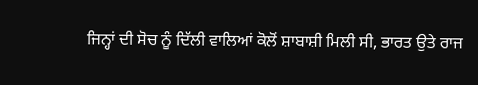ਜਿਨ੍ਹਾਂ ਦੀ ਸੋਚ ਨੂੰ ਦਿੱਲੀ ਵਾਲਿਆਂ ਕੋਲੋਂ ਸ਼ਾਬਾਸ਼ੀ ਮਿਲੀ ਸੀ, ਭਾਰਤ ਉਤੇ ਰਾਜ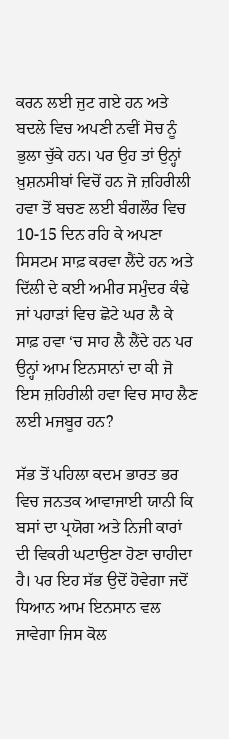ਕਰਨ ਲਈ ਜੁਟ ਗਏ ਹਨ ਅਤੇ ਬਦਲੇ ਵਿਚ ਅਪਣੀ ਨਵੀਂ ਸੋਚ ਨੂੰ ਭੁਲਾ ਚੁੱਕੇ ਹਨ। ਪਰ ਉਹ ਤਾਂ ਉਨ੍ਹਾਂ ਖ਼ੁਸ਼ਨਸੀਬਾਂ ਵਿਚੋਂ ਹਨ ਜੋ ਜ਼ਹਿਰੀਲੀ ਹਵਾ ਤੋਂ ਬਚਣ ਲਈ ਬੰਗਲੌਰ ਵਿਚ 10-15 ਦਿਨ ਰਹਿ ਕੇ ਅਪਣਾ ਸਿਸਟਮ ਸਾਫ਼ ਕਰਵਾ ਲੈਂਦੇ ਹਨ ਅਤੇ ਦਿੱਲੀ ਦੇ ਕਈ ਅਮੀਰ ਸਮੁੰਦਰ ਕੰਢੇ ਜਾਂ ਪਹਾੜਾਂ ਵਿਚ ਛੋਟੇ ਘਰ ਲੈ ਕੇ ਸਾਫ਼ ਹਵਾ ‘ਚ ਸਾਹ ਲੈ ਲੈਂਦੇ ਹਨ ਪਰ ਉਨ੍ਹਾਂ ਆਮ ਇਨਸਾਨਾਂ ਦਾ ਕੀ ਜੋ ਇਸ ਜ਼ਹਿਰੀਲੀ ਹਵਾ ਵਿਚ ਸਾਹ ਲੈਣ ਲਈ ਮਜਬੂਰ ਹਨ?

ਸੱਭ ਤੋਂ ਪਹਿਲਾ ਕਦਮ ਭਾਰਤ ਭਰ ਵਿਚ ਜਨਤਕ ਆਵਾਜਾਈ ਯਾਨੀ ਕਿ ਬਸਾਂ ਦਾ ਪ੍ਰਯੋਗ ਅਤੇ ਨਿਜੀ ਕਾਰਾਂ ਦੀ ਵਿਕਰੀ ਘਟਾਉਣਾ ਹੋਣਾ ਚਾਹੀਦਾ ਹੈ। ਪਰ ਇਹ ਸੱਭ ਉਦੋਂ ਹੋਵੇਗਾ ਜਦੋਂ ਧਿਆਨ ਆਮ ਇਨਸਾਨ ਵਲ ਜਾਵੇਗਾ ਜਿਸ ਕੋਲ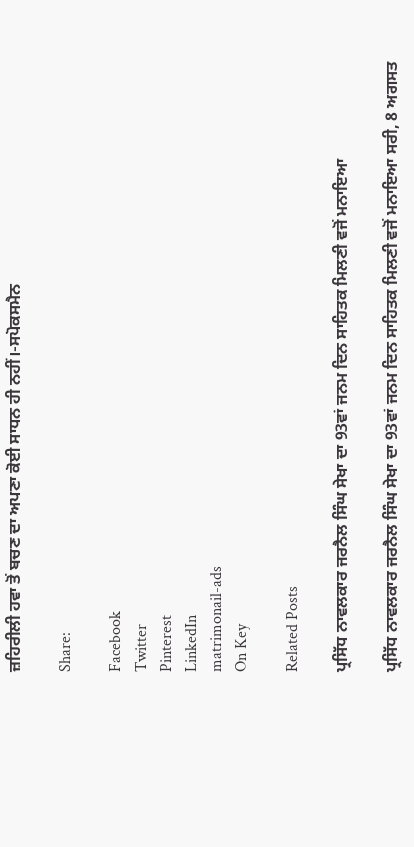ਜ਼ਹਿਰੀਲੀ ਹਵਾ ਤੋਂ ਬਚਣ ਦਾ ਅਪਣਾ ਕੋਈ ਸਾਧਨ ਹੀ ਨਹੀਂ।-ਸਪੋਕਸਮੈਨ

Share:

Facebook
Twitter
Pinterest
LinkedIn
matrimonail-ads
On Key

Related Posts

ਪ੍ਰਸਿੱਧ ਨਾਵਲਕਾਰ ਜਰਨੈਲ ਸਿੰਘ ਸੇਖਾ ਦਾ 93ਵਾਂ ਜਨਮ ਦਿਨ ਸਾਹਿਤਕ ਮਿਲਣੀ ਵਜੋਂ ਮਨਾਇਆ

ਪ੍ਰਸਿੱਧ ਨਾਵਲਕਾਰ ਜਰਨੈਲ ਸਿੰਘ ਸੇਖਾ ਦਾ 93ਵਾਂ ਜਨਮ ਦਿਨ ਸਾਹਿਤਕ ਮਿਲਣੀ ਵਜੋਂ ਮਨਾਇਆ ਸਰੀ, 8 ਅਗਸਤ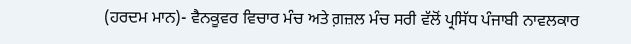(ਹਰਦਮ ਮਾਨ)- ਵੈਨਕੂਵਰ ਵਿਚਾਰ ਮੰਚ ਅਤੇ ਗ਼ਜ਼ਲ ਮੰਚ ਸਰੀ ਵੱਲੋਂ ਪ੍ਰਸਿੱਧ ਪੰਜਾਬੀ ਨਾਵਲਕਾਰ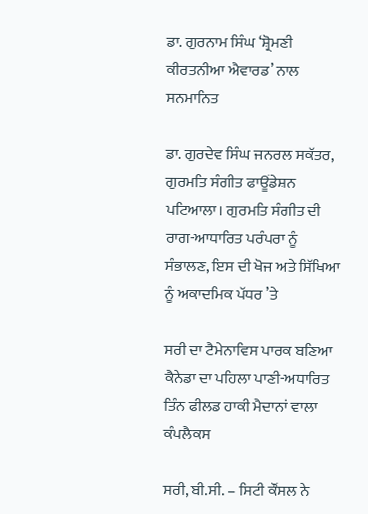ਡਾ. ਗੁਰਨਾਮ ਸਿੰਘ ‘ਸ਼੍ਰੋਮਣੀ ਕੀਰਤਨੀਆ ਐਵਾਰਡ’ ਨਾਲ ਸਨਮਾਨਿਤ

ਡਾ. ਗੁਰਦੇਵ ਸਿੰਘ ਜਨਰਲ ਸਕੱਤਰ, ਗੁਰਮਤਿ ਸੰਗੀਤ ਫਾਊਂਡੇਸ਼ਨ ਪਟਿਆਲਾ। ਗੁਰਮਤਿ ਸੰਗੀਤ ਦੀ ਰਾਗ-ਆਧਾਰਿਤ ਪਰੰਪਰਾ ਨੂੰ ਸੰਭਾਲਣ, ਇਸ ਦੀ ਖੋਜ ਅਤੇ ਸਿੱਖਿਆ ਨੂੰ ਅਕਾਦਮਿਕ ਪੱਧਰ ’ਤੇ

ਸਰੀ ਦਾ ਟੈਮੇਨਾਵਿਸ ਪਾਰਕ ਬਣਿਆ ਕੈਨੇਡਾ ਦਾ ਪਹਿਲਾ ਪਾਣੀ-ਅਧਾਰਿਤ ਤਿੰਨ ਫੀਲਡ ਹਾਕੀ ਮੈਦਾਨਾਂ ਵਾਲਾ ਕੰਪਲੈਕਸ

ਸਰੀ, ਬੀ.ਸੀ. – ਸਿਟੀ ਕੌਂਸਲ ਨੇ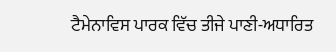ਟੈਮੇਨਾਵਿਸ ਪਾਰਕ ਵਿੱਚ ਤੀਜੇ ਪਾਣੀ-ਅਧਾਰਿਤ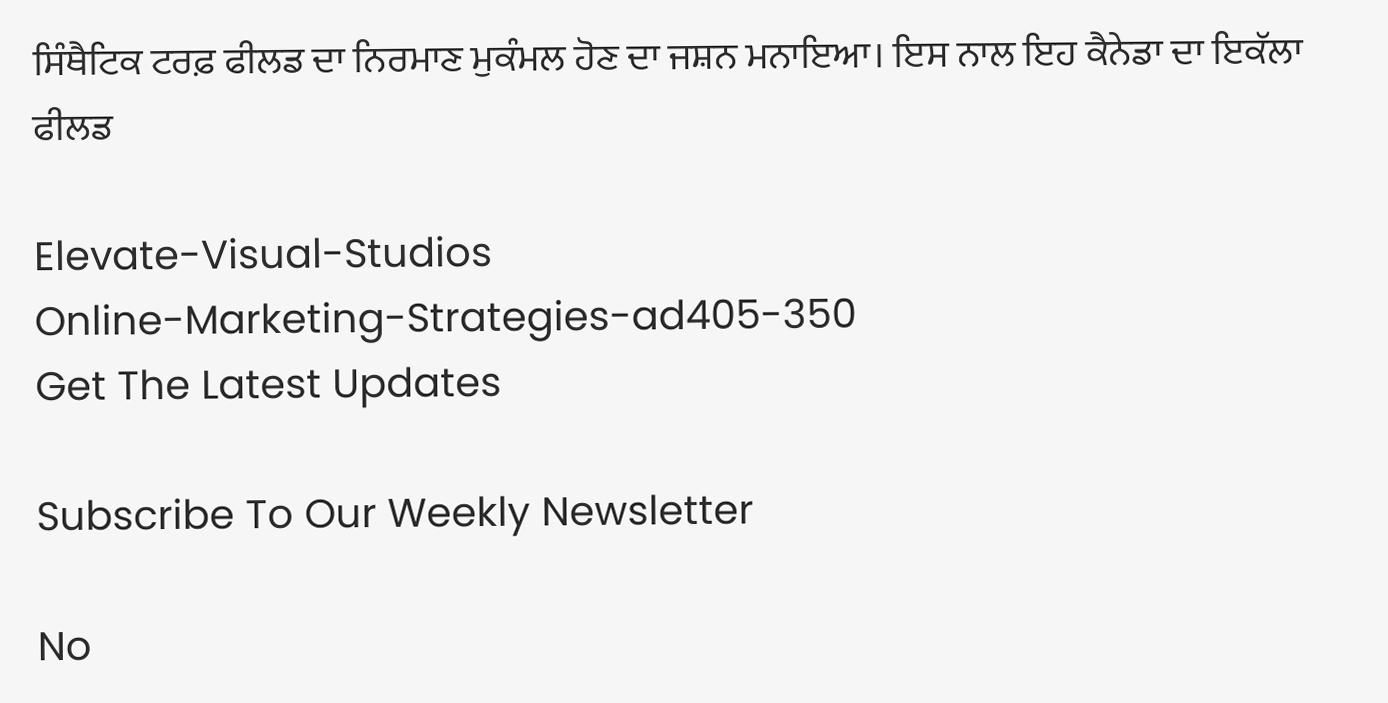ਸਿੰਥੈਟਿਕ ਟਰਫ਼ ਫੀਲਡ ਦਾ ਨਿਰਮਾਣ ਮੁਕੰਮਲ ਹੋਣ ਦਾ ਜਸ਼ਨ ਮਨਾਇਆ। ਇਸ ਨਾਲ ਇਹ ਕੈਨੇਡਾ ਦਾ ਇਕੱਲਾ ਫੀਲਡ

Elevate-Visual-Studios
Online-Marketing-Strategies-ad405-350
Get The Latest Updates

Subscribe To Our Weekly Newsletter

No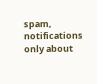spam, notifications only about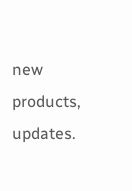new products, updates.